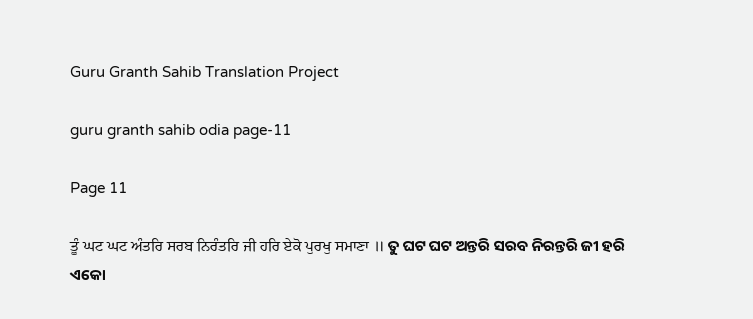Guru Granth Sahib Translation Project

guru granth sahib odia page-11

Page 11

ਤੂੰ ਘਟ ਘਟ ਅੰਤਰਿ ਸਰਬ ਨਿਰੰਤਰਿ ਜੀ ਹਰਿ ਏਕੋ ਪੁਰਖੁ ਸਮਾਣਾ ॥ ତୁ ଘଟ ଘଟ ଅନ୍ତରି ସରବ ନିରନ୍ତରି ଜୀ ହରି ଏକୋ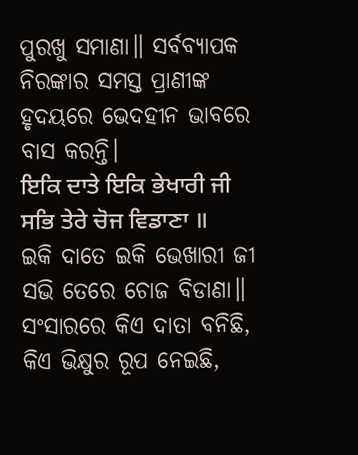ପୁରଖୁ ସମାଣା॥ ସର୍ବବ୍ୟାପକ ନିରଙ୍କାର ସମସ୍ତ ପ୍ରାଣୀଙ୍କ ହୃଦୟରେ ଭେଦହୀନ ଭାବରେ ବାସ କରନ୍ତି।
ਇਕਿ ਦਾਤੇ ਇਕਿ ਭੇਖਾਰੀ ਜੀ ਸਭਿ ਤੇਰੇ ਚੋਜ ਵਿਡਾਣਾ ॥ ଇକି ଦାତେ ଇକି ଭେଖାରୀ ଜୀ ସଭି ତେରେ ଚୋଜ ବିଡାଣା॥ ସଂସାରରେ କିଏ ଦାତା ବନିଛି, କିଏ ଭିକ୍ଷୁର ରୂପ ନେଇଛି,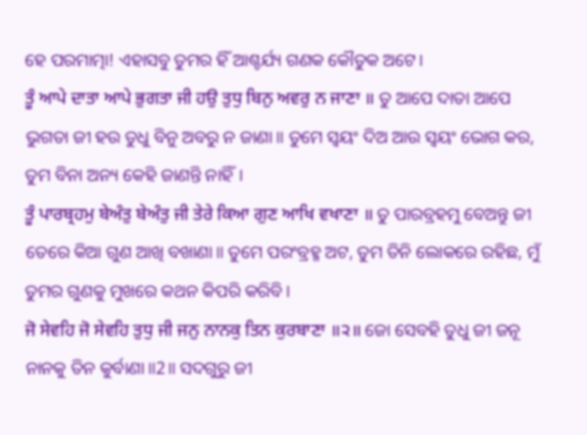ହେ ପରମାତ୍ମା! ଏହାସବୁ ତୁମର ହିଁ ଆଶ୍ଚର୍ଯ୍ୟ ଗଣକ କୌତୁକ ଅଟେ।
ਤੂੰ ਆਪੇ ਦਾਤਾ ਆਪੇ ਭੁਗਤਾ ਜੀ ਹਉ ਤੁਧੁ ਬਿਨੁ ਅਵਰੁ ਨ ਜਾਣਾ ॥ ତୁ ଆପେ ଦାତା ଆପେ ଭୁଗତା ଜୀ ହଉ ତୁଧୁ ବିନୁ ଅବରୁ ନ ଜାଣା॥ ତୁମେ ସ୍ଵୟଂ ଦିଅ ଆଉ ସ୍ଵୟଂ ଭୋଗ କର, ତୁମ ବିନା ଅନ୍ୟ କେହି ଜାଣନ୍ତି ନାହିଁ।
ਤੂੰ ਪਾਰਬ੍ਰਹਮੁ ਬੇਅੰਤੁ ਬੇਅੰਤੁ ਜੀ ਤੇਰੇ ਕਿਆ ਗੁਣ ਆਖਿ ਵਖਾਣਾ ॥ ତୁ ପାରବ୍ରହମୁ ବେଅନ୍ତୁ ଜୀ ତେରେ କିଆ ଗୁଣ ଆଖି ବଖାଣା॥ ତୁମେ ପରଂବ୍ରହ୍ମ ଅଟ, ତୁମ ତିନି ଲୋକରେ ରହିଛ, ମୁଁ ତୁମର ଗୁଣକୁ ମୁଖରେ କଥନ କିପରି କରିବି।
ਜੋ ਸੇਵਹਿ ਜੋ ਸੇਵਹਿ ਤੁਧੁ ਜੀ ਜਨੁ ਨਾਨਕੁ ਤਿਨ ਕੁਰਬਾਣਾ ॥੨॥ ଜୋ ସେବହି ତୁଧୁ ଜୀ ଜନୂ ନାନକୁ ତିନ କୁର୍ବାଣା॥2॥ ସଦଗୁରୁ ଜୀ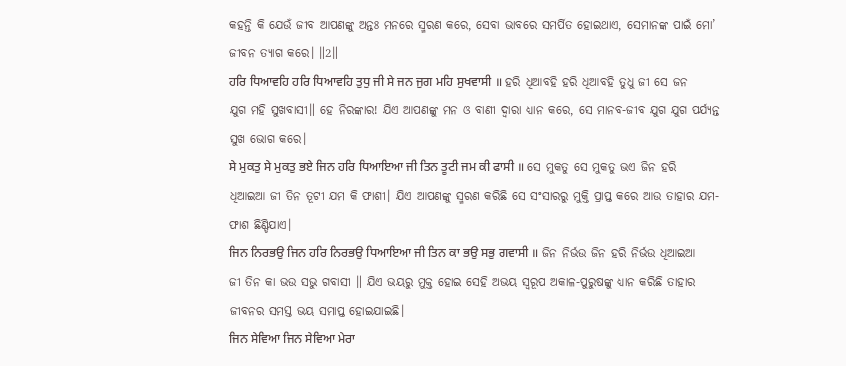କହନ୍ତି କି ଯେଉଁ ଜୀବ ଆପଣଙ୍କୁ ଅନ୍ତଃ ମନରେ ସ୍ମରଣ କରେ, ସେବା ଭାବରେ ସମର୍ପିତ ହୋଇଥାଏ, ସେମାନଙ୍କ ପାଇଁ ମୋ’ ଜୀବନ ତ୍ୟାଗ କରେ। ॥2॥
ਹਰਿ ਧਿਆਵਹਿ ਹਰਿ ਧਿਆਵਹਿ ਤੁਧੁ ਜੀ ਸੇ ਜਨ ਜੁਗ ਮਹਿ ਸੁਖਵਾਸੀ ॥ ହରି ଧିଆବହି ହରି ଧିଆବହି ତୁଧୁ ଜୀ ସେ ଜନ ଯୁଗ ମହି ସୁଖବାସୀ॥ ହେ ନିରଙ୍କାର! ଯିଏ ଆପଣଙ୍କୁ ମନ ଓ ବାଣୀ ଦ୍ଵାରା ଧ୍ୟାନ କରେ, ସେ ମାନବ-ଜୀବ ଯୁଗ ଯୁଗ ପର୍ଯ୍ୟନ୍ତ ସୁଖ ଭୋଗ କରେ।
ਸੇ ਮੁਕਤੁ ਸੇ ਮੁਕਤੁ ਭਏ ਜਿਨ ਹਰਿ ਧਿਆਇਆ ਜੀ ਤਿਨ ਤੂਟੀ ਜਮ ਕੀ ਫਾਸੀ ॥ ସେ ମୁକତୁ ସେ ମୁକତୁ ଭଏ ଜିନ ହରି ଧିଆଇଆ ଜୀ ତିନ ତୂଟୀ ଯମ କି ଫାଶୀ। ଯିଏ ଆପଣଙ୍କୁ ସ୍ମରଣ କରିଛି ସେ ସଂସାରରୁ ମୁକ୍ତି ପ୍ରାପ୍ତ କରେ ଆଉ ତାହାର ଯମ-ଫାଶ ଛିଣ୍ଡିଯାଏ।
ਜਿਨ ਨਿਰਭਉ ਜਿਨ ਹਰਿ ਨਿਰਭਉ ਧਿਆਇਆ ਜੀ ਤਿਨ ਕਾ ਭਉ ਸਭੁ ਗਵਾਸੀ ॥ ଜିନ ନିର୍ଭଉ ଜିନ ହରି ନିର୍ଭଉ ଧିଆଇଆ ଜୀ ତିନ କା ଭଉ ସଭୁ ଗବାସୀ ॥ ଯିଏ ଭୟରୁ ମୁକ୍ତ ହୋଇ ସେହି ଅଭୟ ସ୍ୱରୂପ ଅକାଳ-ପୁରୁଷଙ୍କୁ ଧ୍ୟାନ କରିଛି ତାହାର ଜୀବନର ସମସ୍ତ ଭୟ ସମାପ୍ତ ହୋଇଯାଇଛି।
ਜਿਨ ਸੇਵਿਆ ਜਿਨ ਸੇਵਿਆ ਮੇਰਾ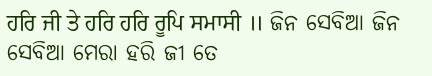ਹਰਿ ਜੀ ਤੇ ਹਰਿ ਹਰਿ ਰੂਪਿ ਸਮਾਸੀ ॥ ଜିନ ସେବିଆ ଜିନ ସେବିଆ ମେରା ହରି ଜୀ ତେ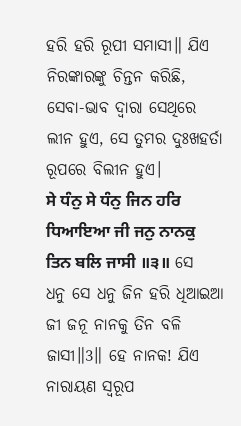ହରି ହରି ରୂପୀ ସମାସୀ॥ ଯିଏ ନିରଙ୍କାରଙ୍କୁ ଚିନ୍ତନ କରିଛି, ସେବା-ଭାବ ଦ୍ଵାରା ସେଥିରେ ଲୀନ ହୁଏ, ସେ ତୁମର ଦୁଃଖହର୍ତା ରୂପରେ ବିଲୀନ ହୁଏ।
ਸੇ ਧੰਨੁ ਸੇ ਧੰਨੁ ਜਿਨ ਹਰਿ ਧਿਆਇਆ ਜੀ ਜਨੁ ਨਾਨਕੁ ਤਿਨ ਬਲਿ ਜਾਸੀ ॥੩॥ ସେ ଧନୁ ସେ ଧନୁ ଜିନ ହରି ଧିଆଇଆ ଜୀ ଜନୂ ନାନକୁ ତିନ ବଳି ଜାସୀ॥3॥ ହେ ନାନକ! ଯିଏ ନାରାୟଣ ସ୍ୱରୂପ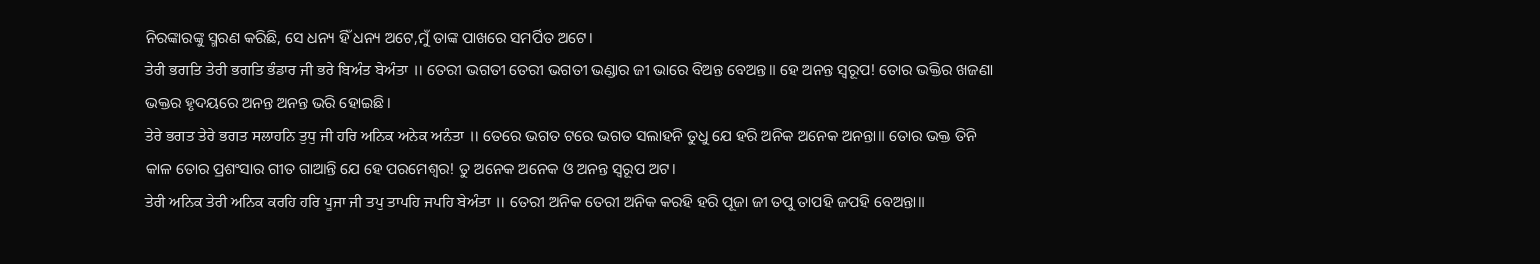ନିରଙ୍କାରଙ୍କୁ ସ୍ମରଣ କରିଛି, ସେ ଧନ୍ୟ ହିଁ ଧନ୍ୟ ଅଟେ,ମୁଁ ତାଙ୍କ ପାଖରେ ସମର୍ପିତ ଅଟେ।
ਤੇਰੀ ਭਗਤਿ ਤੇਰੀ ਭਗਤਿ ਭੰਡਾਰ ਜੀ ਭਰੇ ਬਿਅੰਤ ਬੇਅੰਤਾ ॥ ତେରୀ ଭଗତୀ ତେରୀ ଭଗତୀ ଭଣ୍ଡାର ଜୀ ଭାରେ ବିଅନ୍ତ ବେଅନ୍ତ॥ ହେ ଅନନ୍ତ ସ୍ୱରୂପ! ତୋର ଭକ୍ତିର ଖଜଣା ଭକ୍ତର ହୃଦୟରେ ଅନନ୍ତ ଅନନ୍ତ ଭରି ହୋଇଛି।
ਤੇਰੇ ਭਗਤ ਤੇਰੇ ਭਗਤ ਸਲਾਹਨਿ ਤੁਧੁ ਜੀ ਹਰਿ ਅਨਿਕ ਅਨੇਕ ਅਨੰਤਾ ॥ ତେରେ ଭଗତ ଟରେ ଭଗତ ସଲାହନି ତୁଧୁ ଯେ ହରି ଅନିକ ଅନେକ ଅନନ୍ତା॥ ତୋର ଭକ୍ତ ତିନି କାଳ ତୋର ପ୍ରଶଂସାର ଗୀତ ଗାଆନ୍ତି ଯେ ହେ ପରମେଶ୍ଵର! ତୁ ଅନେକ ଅନେକ ଓ ଅନନ୍ତ ସ୍ୱରୂପ ଅଟ।
ਤੇਰੀ ਅਨਿਕ ਤੇਰੀ ਅਨਿਕ ਕਰਹਿ ਹਰਿ ਪੂਜਾ ਜੀ ਤਪੁ ਤਾਪਹਿ ਜਪਹਿ ਬੇਅੰਤਾ ॥ ତେରୀ ଅନିକ ତେରୀ ଅନିକ କରହି ହରି ପୂଜା ଜୀ ତପୁ ତାପହି ଜପହି ବେଅନ୍ତା॥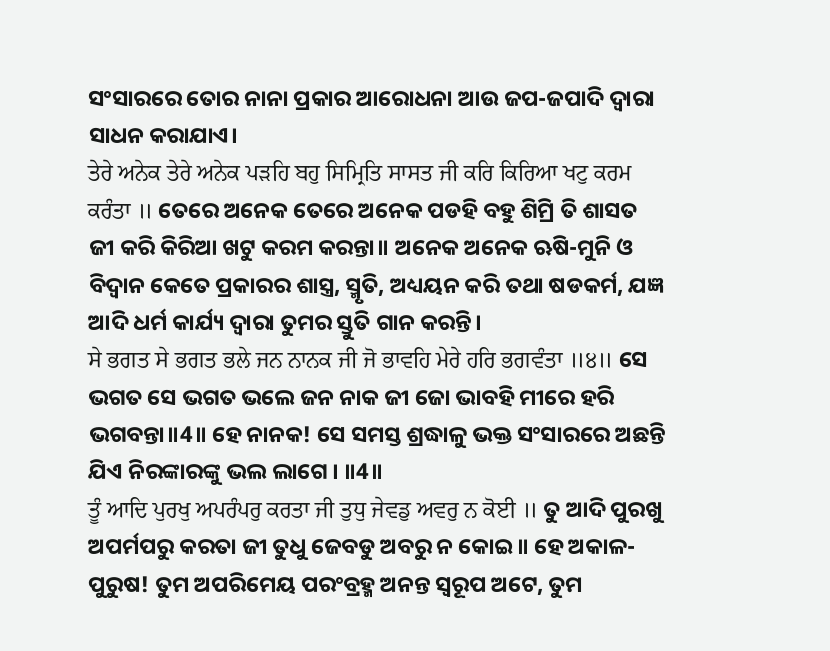ସଂସାରରେ ତୋର ନାନା ପ୍ରକାର ଆରୋଧନା ଆଉ ଜପ-ଜପାଦି ଦ୍ଵାରା ସାଧନ କରାଯାଏ।
ਤੇਰੇ ਅਨੇਕ ਤੇਰੇ ਅਨੇਕ ਪੜਹਿ ਬਹੁ ਸਿਮ੍ਰਿਤਿ ਸਾਸਤ ਜੀ ਕਰਿ ਕਿਰਿਆ ਖਟੁ ਕਰਮ ਕਰੰਤਾ ॥ ତେରେ ଅନେକ ତେରେ ଅନେକ ପଡହି ବହୁ ଶିମ୍ରି ତି ଶାସତ ଜୀ କରି କିରିଆ ଖଟୁ କରମ କରନ୍ତା॥ ଅନେକ ଅନେକ ଋଷି-ମୁନି ଓ ବିଦ୍ଵାନ କେତେ ପ୍ରକାରର ଶାସ୍ତ୍ର, ସ୍ମୃତି, ଅଧ୍ୟୟନ କରି ତଥା ଷଡକର୍ମ, ଯଜ୍ଞ ଆଦି ଧର୍ମ କାର୍ଯ୍ୟ ଦ୍ଵାରା ତୁମର ସ୍ତୁତି ଗାନ କରନ୍ତି।
ਸੇ ਭਗਤ ਸੇ ਭਗਤ ਭਲੇ ਜਨ ਨਾਨਕ ਜੀ ਜੋ ਭਾਵਹਿ ਮੇਰੇ ਹਰਿ ਭਗਵੰਤਾ ॥੪॥ ସେ ଭଗତ ସେ ଭଗତ ଭଲେ ଜନ ନାକ ଜୀ ଜୋ ଭାବହି ମୀରେ ହରି ଭଗବନ୍ତା॥4॥ ହେ ନାନକ! ସେ ସମସ୍ତ ଶ୍ରଦ୍ଧାଳୁ ଭକ୍ତ ସଂସାରରେ ଅଛନ୍ତି ଯିଏ ନିରଙ୍କାରଙ୍କୁ ଭଲ ଲାଗେ । ॥4॥
ਤੂੰ ਆਦਿ ਪੁਰਖੁ ਅਪਰੰਪਰੁ ਕਰਤਾ ਜੀ ਤੁਧੁ ਜੇਵਡੁ ਅਵਰੁ ਨ ਕੋਈ ॥ ତୁ ଆଦି ପୁରଖୁ ଅପର୍ମପରୁ କରତା ଜୀ ତୁଧୁ ଜେବଡୁ ଅବରୁ ନ କୋଇ॥ ହେ ଅକାଳ-ପୁରୁଷ! ତୁମ ଅପରିମେୟ ପରଂବ୍ରହ୍ମ ଅନନ୍ତ ସ୍ୱରୂପ ଅଟେ, ତୁମ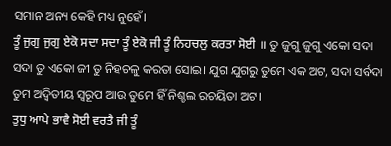ସମାନ ଅନ୍ୟ କେହି ମଧ୍ୟ ନୁହେଁ।
ਤੂੰ ਜੁਗੁ ਜੁਗੁ ਏਕੋ ਸਦਾ ਸਦਾ ਤੂੰ ਏਕੋ ਜੀ ਤੂੰ ਨਿਹਚਲੁ ਕਰਤਾ ਸੋਈ ॥ ତୁ ଜୁଗୁ ଜୁଗୁ ଏକୋ ସଦା ସଦା ତୁ ଏକୋ ଜୀ ତୁ ନିହଚଳୁ କରତା ସୋଇ। ଯୁଗ ଯୁଗରୁ ତୁମେ ଏକ ଅଟ, ସଦା ସର୍ବଦା ତୁମ ଅଦ୍ଵିତୀୟ ସ୍ୱରୂପ ଆଉ ତୁମେ ହିଁ ନିଶ୍ଚଲ ରଚୟିତା ଅଟ।
ਤੁਧੁ ਆਪੇ ਭਾਵੈ ਸੋਈ ਵਰਤੈ ਜੀ ਤੂੰ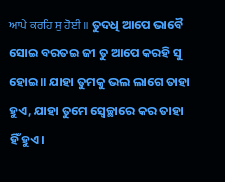ਆਪੇ ਕਰਹਿ ਸੁ ਹੋਈ ॥ ତୁଦଧି ଆପେ ଭାବୈ ସୋଇ ବରତଇ ଜୀ ତୁ ଆପେ କରହି ସୁ ହୋଇ॥ ଯାହା ତୁମକୁ ଭଲ ଲାଗେ ତାହା ହୁଏ, ଯାହା ତୁମେ ସ୍ଵେଚ୍ଛାରେ କର ତାହା ହିଁ ହୁଏ।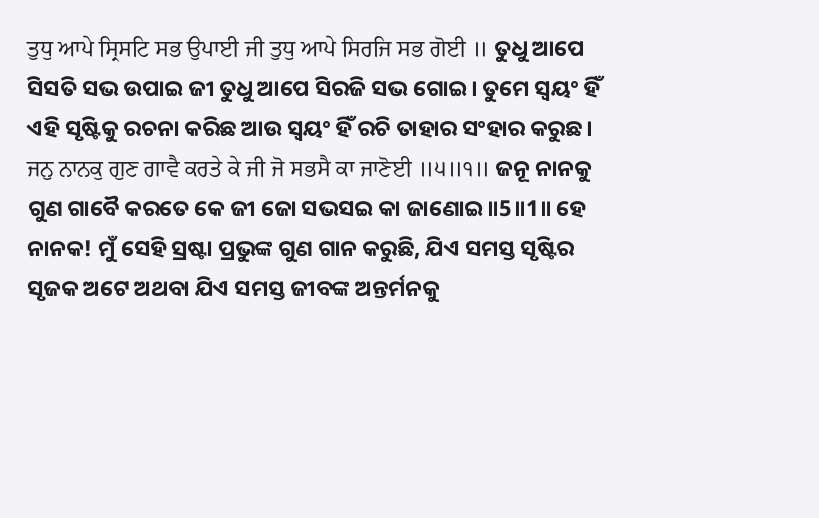ਤੁਧੁ ਆਪੇ ਸ੍ਰਿਸਟਿ ਸਭ ਉਪਾਈ ਜੀ ਤੁਧੁ ਆਪੇ ਸਿਰਜਿ ਸਭ ਗੋਈ ॥ ତୁଧୁ ଆପେ ସିସତି ସଭ ଉପାଇ ଜୀ ତୁଧୁ ଆପେ ସିରଜି ସଭ ଗୋଇ। ତୁମେ ସ୍ଵୟଂ ହିଁ ଏହି ସୃଷ୍ଟିକୁ ରଚନା କରିଛ ଆଉ ସ୍ଵୟଂ ହିଁ ରଚି ତାହାର ସଂହାର କରୁଛ।
ਜਨੁ ਨਾਨਕੁ ਗੁਣ ਗਾਵੈ ਕਰਤੇ ਕੇ ਜੀ ਜੋ ਸਭਸੈ ਕਾ ਜਾਣੋਈ ॥੫॥੧॥ ଜନୂ ନାନକୁ ଗୁଣ ଗାବୈ କରତେ କେ ଜୀ ଜୋ ସଭସଇ କା ଜାଣୋଇ॥5॥1॥ ହେ ନାନକ! ମୁଁ ସେହି ସ୍ରଷ୍ଟା ପ୍ରଭୁଙ୍କ ଗୁଣ ଗାନ କରୁଛି, ଯିଏ ସମସ୍ତ ସୃଷ୍ଟିର ସୃଜକ ଅଟେ ଅଥବା ଯିଏ ସମସ୍ତ ଜୀବଙ୍କ ଅନ୍ତର୍ମନକୁ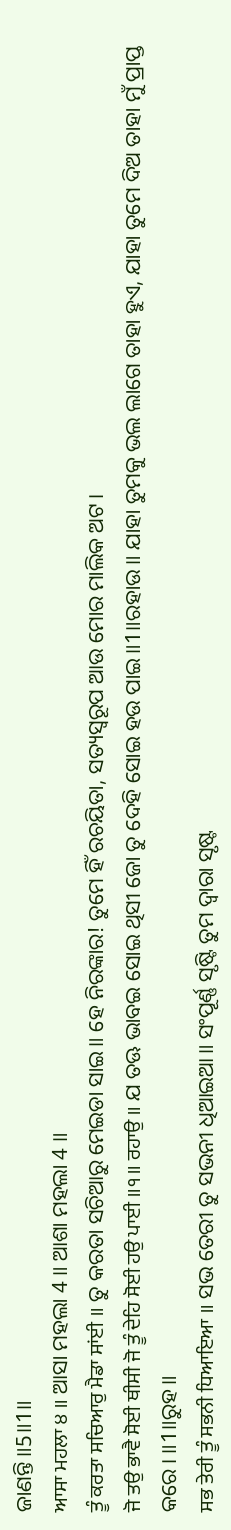ଜାଣନ୍ତି॥5॥1॥
ਆਸਾ ਮਹਲਾ ੪ ॥ ଆସା ମହଲା 4 ॥ ଆଶା ମହଲା 4 ॥
ਤੂੰ ਕਰਤਾ ਸਚਿਆਰੁ ਮੈਡਾ ਸਾਂਈ ॥ ତୁ କରତା ସଚିଆରୁ ମେଇଡା ସାଇ॥ ହେ ନିରଙ୍କାର! ତୁମେ ହିଁ ରଚୟିତା, ସତ୍ୟସ୍ଵରୂପ ଆଉ ମୋର ମାଲିକ ଅଟ।
ਜੋ ਤਉ ਭਾਵੈ ਸੋਈ ਥੀਸੀ ਜੋ ਤੂੰ ਦੇਹਿ ਸੋਈ ਹਉ ਪਾਈ ॥੧॥ ਰਹਾਉ ॥ ଯ ତଊ ଭାବଇ ସୋଇ ଥିସୀ ଜୋ ତୁ ଦେହି ସୋଇ ହଉ ପାଇ॥1॥ରହାଉ॥ ଯାହା ତୁମକୁ ଭଲ ଲାଗେ ତାହା ହୁଏ, ଯାହା ତୁମେ ଦିଅ ତାହା ମୁଁ ପ୍ରାପ୍ତ କରେ। ॥1॥ରୁହ॥
ਸਭ ਤੇਰੀ ਤੂੰ ਸਭਨੀ ਧਿਆਇਆ ॥ ସଭ ତେରୀ ତୁ ସଭନୀ ଧିଆଇଆ॥ ସଂପୂର୍ଣ୍ଣ ସୃଷ୍ଟି ତୁମ ଦ୍ଵାରା ସୃଷ୍ଟ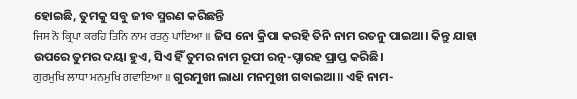ହୋଇଛି, ତୁମକୁ ସବୁ ଜୀବ ସ୍ମରଣ କରିଛନ୍ତି
ਜਿਸ ਨੋ ਕ੍ਰਿਪਾ ਕਰਹਿ ਤਿਨਿ ਨਾਮ ਰਤਨੁ ਪਾਇਆ ॥ ଜିସ ନୋ କ୍ରିପା କରହି ତିନି ନାମ ରତନୁ ପାଇଆ। କିନ୍ତୁ ଯାହା ଉପରେ ତୁମର ଦୟା ହୁଏ, ସିଏ ହିଁ ତୁମର ନାମ ରୂପୀ ରତ୍ନ-ପ୍ଦାରହ ପ୍ରାପ୍ତ କରିଛି।
ਗੁਰਮੁਖਿ ਲਾਧਾ ਮਨਮੁਖਿ ਗਵਾਇਆ ॥ ଗୁରମୁଖୀ ଲାଧା ମନମୁଖୀ ଗବାଇଆ॥ ଏହି ନାମ-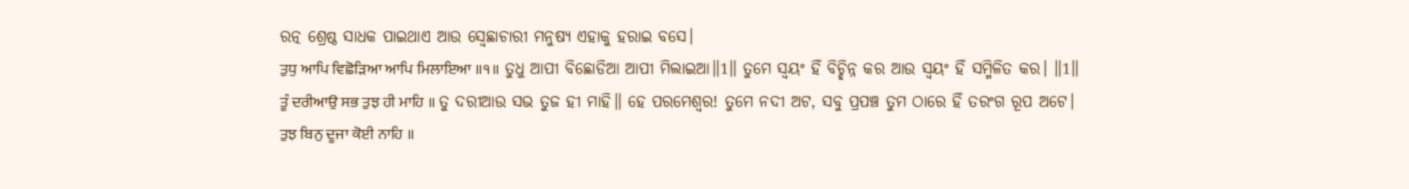ରତ୍ନ ଶ୍ରେଷ୍ଠ ସାଧକ ପାଇଥାଏ ଆଉ ସ୍ଵେଛାଚାରୀ ମନୁଷ୍ୟ ଏହାକୁ ହରାଇ ବସେ।
ਤੁਧੁ ਆਪਿ ਵਿਛੋੜਿਆ ਆਪਿ ਮਿਲਾਇਆ ॥੧॥ ତୁଧୁ ଆପୀ ବିଛୋଡିଆ ଆପୀ ମିଲାଇଆ॥1॥ ତୁମେ ସ୍ଵୟଂ ହିଁ ବିଚ୍ଛିନ୍ନ କର ଆଉ ସ୍ଵୟଂ ହିଁ ସମ୍ମିଳିତ କର। ॥1॥
ਤੂੰ ਦਰੀਆਉ ਸਭ ਤੁਝ ਹੀ ਮਾਹਿ ॥ ତୁ ଦରୀଆଉ ସଭ ତୁଜ ହୀ ମାହି॥ ହେ ପରମେଶ୍ଵର! ତୁମେ ନଦୀ ଅଟ, ସବୁ ପ୍ରପଞ୍ଚ ତୁମ ଠାରେ ହିଁ ତରଂଗ ରୂପ ଅଟେ।
ਤੁਝ ਬਿਨੁ ਦੂਜਾ ਕੋਈ ਨਾਹਿ ॥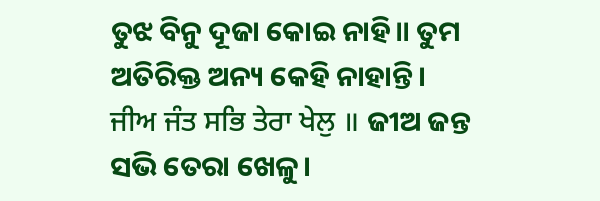ତୁଝ ବିନୁ ଦୂଜା କୋଇ ନାହି॥ ତୁମ ଅତିରିକ୍ତ ଅନ୍ୟ କେହି ନାହାନ୍ତି।
ਜੀਅ ਜੰਤ ਸਭਿ ਤੇਰਾ ਖੇਲੁ ॥ ଜୀଅ ଜନ୍ତ ସଭି ତେରା ଖେଳୁ।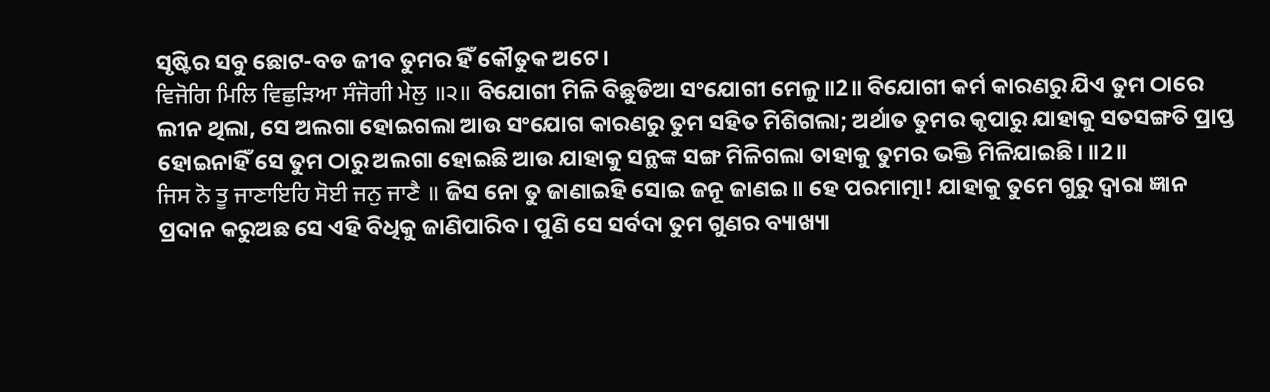ସୃଷ୍ଟିର ସବୁ ଛୋଟ-ବଡ ଜୀବ ତୁମର ହିଁ କୌତୁକ ଅଟେ।
ਵਿਜੋਗਿ ਮਿਲਿ ਵਿਛੁੜਿਆ ਸੰਜੋਗੀ ਮੇਲੁ ॥੨॥ ବିଯୋଗୀ ମିଳି ବିଛୁଡିଆ ସଂଯୋଗୀ ମେଳୁ॥2॥ ବିଯୋଗୀ କର୍ମ କାରଣରୁ ଯିଏ ତୁମ ଠାରେ ଲୀନ ଥିଲା, ସେ ଅଲଗା ହୋଇଗଲା ଆଉ ସଂଯୋଗ କାରଣରୁ ତୁମ ସହିତ ମିଶିଗଲା; ଅର୍ଥାତ ତୁମର କୃପାରୁ ଯାହାକୁ ସତସଙ୍ଗତି ପ୍ରାପ୍ତ ହୋଇନାହିଁ ସେ ତୁମ ଠାରୁ ଅଲଗା ହୋଇଛି ଆଉ ଯାହାକୁ ସନ୍ଥଙ୍କ ସଙ୍ଗ ମିଳିଗଲା ତାହାକୁ ତୁମର ଭକ୍ତି ମିଳିଯାଇଛି। ॥2॥
ਜਿਸ ਨੋ ਤੂ ਜਾਣਾਇਹਿ ਸੋਈ ਜਨੁ ਜਾਣੈ ॥ ଜିସ ନୋ ତୁ ଜାଣାଇହି ସୋଇ ଜନୂ ଜାଣଇ॥ ହେ ପରମାତ୍ମା! ଯାହାକୁ ତୁମେ ଗୁରୁ ଦ୍ଵାରା ଜ୍ଞାନ ପ୍ରଦାନ କରୁଅଛ ସେ ଏହି ବିଧିକୁ ଜାଣିପାରିବ। ପୁଣି ସେ ସର୍ବଦା ତୁମ ଗୁଣର ବ୍ୟାଖ୍ୟା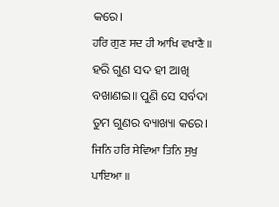କରେ।
ਹਰਿ ਗੁਣ ਸਦ ਹੀ ਆਖਿ ਵਖਾਣੈ ॥ ହରି ଗୁଣ ସଦ ହୀ ଆଖି ବଖାଣଇ॥ ପୁଣି ସେ ସର୍ବଦା ତୁମ ଗୁଣର ବ୍ୟାଖ୍ୟା କରେ।
ਜਿਨਿ ਹਰਿ ਸੇਵਿਆ ਤਿਨਿ ਸੁਖੁ ਪਾਇਆ ॥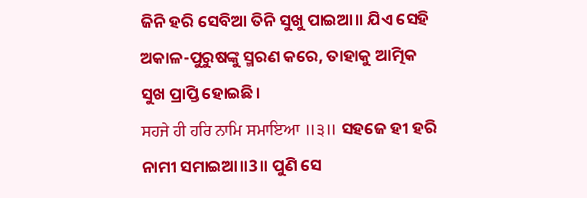ଜିନି ହରି ସେବିଆ ତିନି ସୁଖୁ ପାଇଆ॥ ଯିଏ ସେହି ଅକାଳ-ପୁରୁଷଙ୍କୁ ସ୍ମରଣ କରେ, ତାହାକୁ ଆତ୍ମିକ ସୁଖ ପ୍ରାପ୍ତି ହୋଇଛି।
ਸਹਜੇ ਹੀ ਹਰਿ ਨਾਮਿ ਸਮਾਇਆ ॥੩॥ ସହଜେ ହୀ ହରି ନାମୀ ସମାଇଆ॥3॥ ପୁଣି ସେ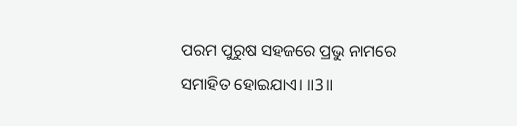ପରମ ପୁରୁଷ ସହଜରେ ପ୍ରଭୁ ନାମରେ ସମାହିତ ହୋଇଯାଏ। ॥3॥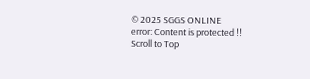© 2025 SGGS ONLINE
error: Content is protected !!
Scroll to Top